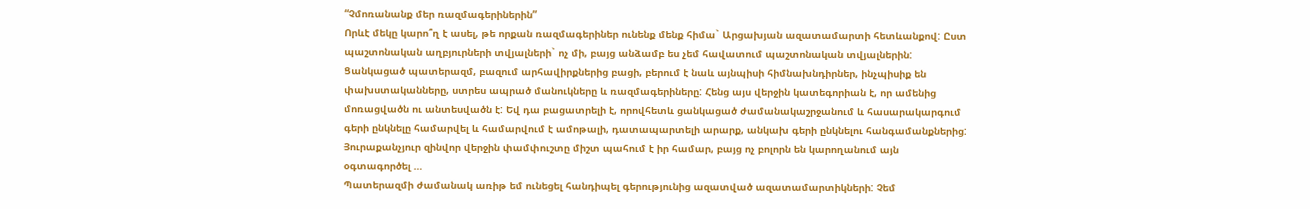“Չմոռանանք մեր ռազմագերիներին”
Որևէ մեկը կարո՞ղ է ասել, թե որքան ռազմագերիներ ունենք մենք հիմա` Արցախյան ազատամարտի հետևանքով: Ըստ պաշտոնական աղբյուրների տվյալների` ոչ մի, բայց անձամբ ես չեմ հավատում պաշտոնական տվյալներին:
Ցանկացած պատերազմ, բազում արհավիրքներից բացի, բերում է նաև այնպիսի հիմնախնդիրներ, ինչպիսիք են փախստականները, ստրես ապրած մանուկները և ռազմագերիները: Հենց այս վերջին կատեգորիան է, որ ամենից մոռացվածն ու անտեսվածն է: Եվ դա բացատրելի է, որովհետև ցանկացած ժամանակաշրջանում և հասարակարգում գերի ընկնելը համարվել և համարվում է ամոթալի, դատապարտելի արարք, անկախ գերի ընկնելու հանգամանքներից: Յուրաքանչյուր զինվոր վերջին փամփուշտը միշտ պահում է իր համար, բայց ոչ բոլորն են կարողանում այն օգտագործել …
Պատերազմի ժամանակ առիթ եմ ունեցել հանդիպել գերությունից ազատված ազատամարտիկների: Չեմ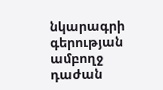նկարագրի գերության ամբողջ դաժան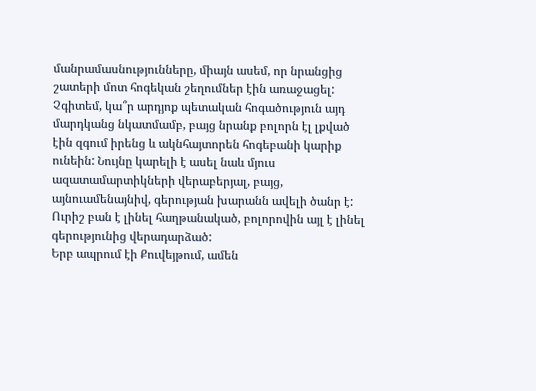մանրամասնությունները, միայն ասեմ, որ նրանցից շատերի մոտ հոգեկան շեղումներ էին առաջացել: Չգիտեմ, կա՞ր արդյոք պետական հոգածություն այդ մարդկանց նկատմամբ, բայց նրանք բոլորն էլ լքված էին զգում իրենց և ակնհայտորեն հոգեբանի կարիք ունեին: Նույնը կարելի է ասել նաև մյուս ազատամարտիկների վերաբերյալ, բայց, այնուամենայնիվ, գերության խարանն ավելի ծանր է: Ուրիշ բան է լինել հաղթանակած, բոլորովին այլ է լինել գերությունից վերադարձած:
Երբ ապրում էի Քուվեյթում, ամեն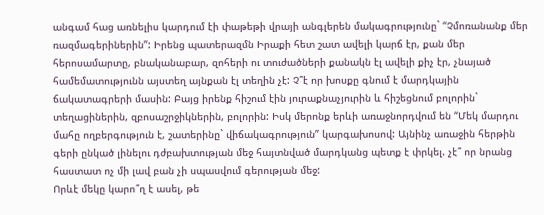անգամ հաց առնելիս կարդում էի փաթեթի վրայի անգլերեն մակագրությունը` “Չմոռանանք մեր ռազմագերիներին”: Իրենց պատերազմն Իրաքի հետ շատ ավելի կարճ էր, քան մեր հերոսամարտը, բնականաբար, զոհերի ու տուժածների քանակն էլ ավելի քիչ էր, չնայած համեմատությունն այստեղ այնքան էլ տեղին չէ: Չ՞է որ խոսքը գնում է մարդկային ճակատագրերի մասին: Բայց իրենք հիշում էին յուրաքնաչյուրին և հիշեցնում բոլորին` տեղացիներին, զբոսաշրջիկներին, բոլորին: Իսկ մերոնք երևի առաջնորդվում են “Մեկ մարդու մահը ողբերգություն է, շատերինը` վիճակագրություն” կարգախոսով: Այնինչ առաջին հերթին գերի ընկած լինելու դժբախտության մեջ հայտնված մարդկանց պետք է փրկել. չէ՞ որ նրանց հաստատ ոչ մի լավ բան չի սպասվում գերության մեջ:
Որևէ մեկը կարո՞ղ է ասել, թե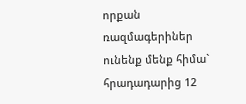որքան ռազմագերիներ ունենք մենք հիմա` հրադադարից 12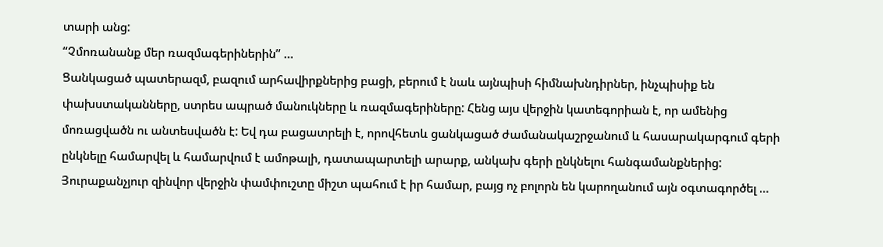տարի անց:
“Չմոռանանք մեր ռազմագերիներին” …
Ցանկացած պատերազմ, բազում արհավիրքներից բացի, բերում է նաև այնպիսի հիմնախնդիրներ, ինչպիսիք են փախստականները, ստրես ապրած մանուկները և ռազմագերիները: Հենց այս վերջին կատեգորիան է, որ ամենից մոռացվածն ու անտեսվածն է: Եվ դա բացատրելի է, որովհետև ցանկացած ժամանակաշրջանում և հասարակարգում գերի ընկնելը համարվել և համարվում է ամոթալի, դատապարտելի արարք, անկախ գերի ընկնելու հանգամանքներից: Յուրաքանչյուր զինվոր վերջին փամփուշտը միշտ պահում է իր համար, բայց ոչ բոլորն են կարողանում այն օգտագործել …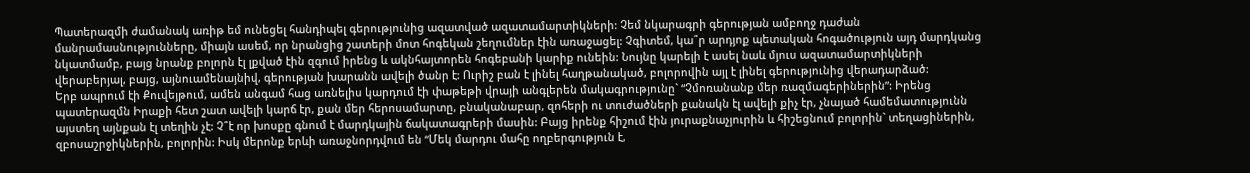Պատերազմի ժամանակ առիթ եմ ունեցել հանդիպել գերությունից ազատված ազատամարտիկների: Չեմ նկարագրի գերության ամբողջ դաժան մանրամասնությունները, միայն ասեմ, որ նրանցից շատերի մոտ հոգեկան շեղումներ էին առաջացել: Չգիտեմ, կա՞ր արդյոք պետական հոգածություն այդ մարդկանց նկատմամբ, բայց նրանք բոլորն էլ լքված էին զգում իրենց և ակնհայտորեն հոգեբանի կարիք ունեին: Նույնը կարելի է ասել նաև մյուս ազատամարտիկների վերաբերյալ, բայց, այնուամենայնիվ, գերության խարանն ավելի ծանր է: Ուրիշ բան է լինել հաղթանակած, բոլորովին այլ է լինել գերությունից վերադարձած:
Երբ ապրում էի Քուվեյթում, ամեն անգամ հաց առնելիս կարդում էի փաթեթի վրայի անգլերեն մակագրությունը` “Չմոռանանք մեր ռազմագերիներին”: Իրենց պատերազմն Իրաքի հետ շատ ավելի կարճ էր, քան մեր հերոսամարտը, բնականաբար, զոհերի ու տուժածների քանակն էլ ավելի քիչ էր, չնայած համեմատությունն այստեղ այնքան էլ տեղին չէ: Չ՞է որ խոսքը գնում է մարդկային ճակատագրերի մասին: Բայց իրենք հիշում էին յուրաքնաչյուրին և հիշեցնում բոլորին` տեղացիներին, զբոսաշրջիկներին, բոլորին: Իսկ մերոնք երևի առաջնորդվում են “Մեկ մարդու մահը ողբերգություն է,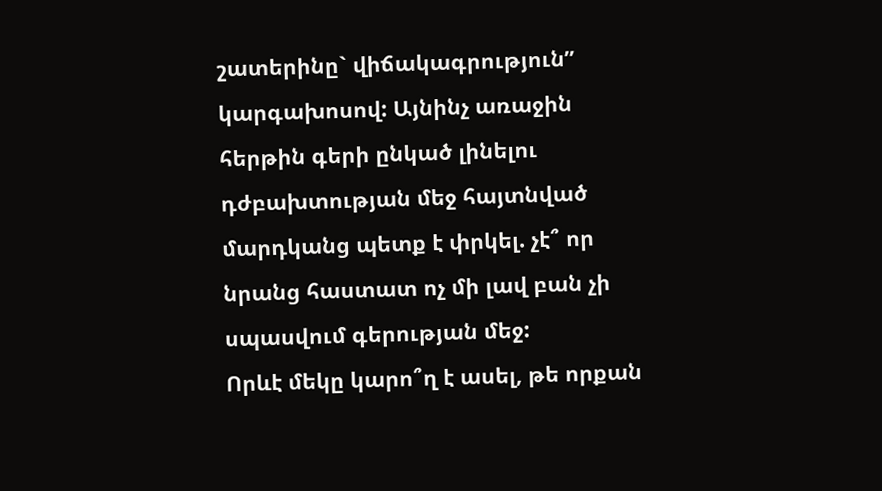շատերինը` վիճակագրություն” կարգախոսով: Այնինչ առաջին հերթին գերի ընկած լինելու դժբախտության մեջ հայտնված մարդկանց պետք է փրկել. չէ՞ որ նրանց հաստատ ոչ մի լավ բան չի սպասվում գերության մեջ:
Որևէ մեկը կարո՞ղ է ասել, թե որքան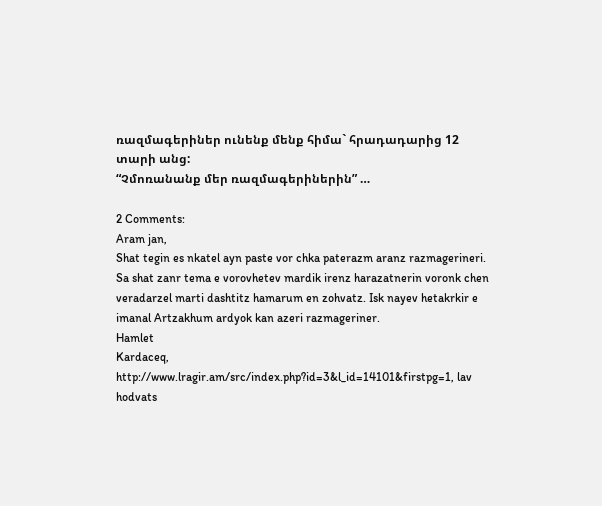ռազմագերիներ ունենք մենք հիմա` հրադադարից 12 տարի անց:
“Չմոռանանք մեր ռազմագերիներին” …

2 Comments:
Aram jan,
Shat tegin es nkatel ayn paste vor chka paterazm aranz razmagerineri. Sa shat zanr tema e vorovhetev mardik irenz harazatnerin voronk chen veradarzel marti dashtitz hamarum en zohvatz. Isk nayev hetakrkir e imanal Artzakhum ardyok kan azeri razmageriner.
Hamlet
Kardaceq, http://www.lragir.am/src/index.php?id=3&l_id=14101&firstpg=1, lav hodvats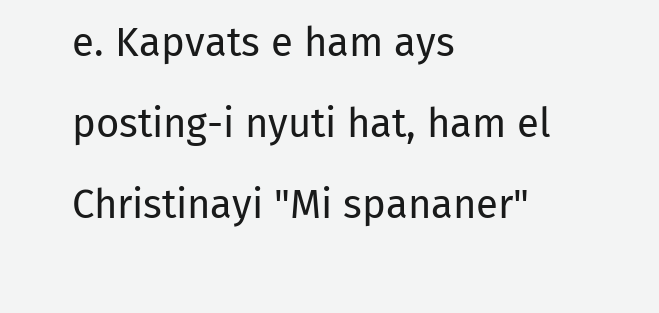e. Kapvats e ham ays posting-i nyuti hat, ham el Christinayi "Mi spananer"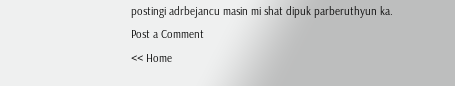postingi adrbejancu masin mi shat dipuk parberuthyun ka.
Post a Comment
<< Home